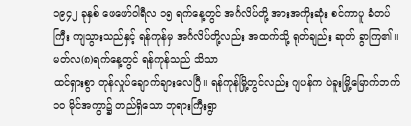၁၉၄၂ ခုနှစ် ဖေဖော်ဝါရီလ ၁၅ ရက်နေ့တွင် အင်္ဂလိပ်တို့ အားအကိုးဆုံး စင်ကာပူ ခံတပ်ကြီး ကျသွားသည်နှင့် ရန်ကုန်မှ အင်္ဂလိပ်တို့လည်း အထက်သို့ ရုတ်ချည်း ဆုတ် ခွာကြ၏။ မတ်လ(၈)ရက်နေ့တွင် ရန်ကုန်သည် သိသာ
ထင်ရှားစွာ တုန်လှုပ်ချောက်ချားလေပြီ။ ရန်ကုန်မြို့တွင်လည်း ဂျပန်က ပဲခူးမြို့မြောက်ဘက် ၁ဝ မိုင်အကွာ၌ တည်ရှိသော ဘုရားကြီးရွာ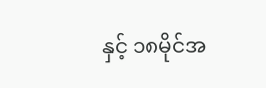နှင့် ၁၈မိုင်အ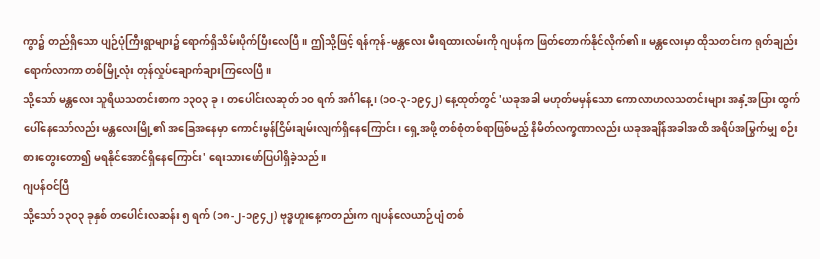ကွာ၌ တည်ရှိသော ပျဉ်ပုံကြီးရွာများ၌ ရောက်ရှိသိမ်းပိုက်ပြီးလေပြီ။ ဤသို့ဖြင့် ရန်ကုန်-မန္တလေး မီးရထားလမ်းကို ဂျပန်က ဖြတ်တောက်နိုင်လိုက်၏။ မန္တလေးမှာ ထိုသတင်းက ရုတ်ချည်းရောက်လာကာ တစ်မြို့လုံး တုန်လှုပ်ချောက်ချားကြလေပြီ။
သို့သော် မန္တလေး သူရိယသတင်းစာက ၁၃ဝ၃ ခု၊ တပေါင်းလဆုတ် ၁ဝ ရက် အင်္ဂါနေ့၊ (၁ဝ-၃-၁၉၄၂) နေ့ထုတ်တွင် 'ယခုအခါ မဟုတ်မမှန်သော ကောလာဟလသတင်းများ အနှံ့အပြား ထွက်ပေါ်နေသော်လည်း မန္တလေးမြို့၏ အခြေအနေမှာ ကောင်းမွန်ငြိမ်းချမ်းလျက်ရှိနေကြောင်း၊ ရှေ့အဖို့ တစ်စုံတစ်ရာဖြစ်မည့် နိမိတ်လက္ခဏာလည်း ယခုအချိန်အခါအထိ အရိပ်အမြွက်မျှ စဉ်းစားတွေးတော၍ မရနိုင်အောင်ရှိနေကြောင်း' ရေးသားဖော်ပြပါရှိခဲ့သည်။
ဂျပန်ဝင်ပြီ
သို့သော် ၁၃ဝ၃ ခုနှစ် တပေါင်းလဆန်း ၅ ရက် (၁၈-၂-၁၉၄၂) ဗုဒ္ဓဟူးနေ့ကတည်းက ဂျပန်လေယာဉ်ပျံ တစ်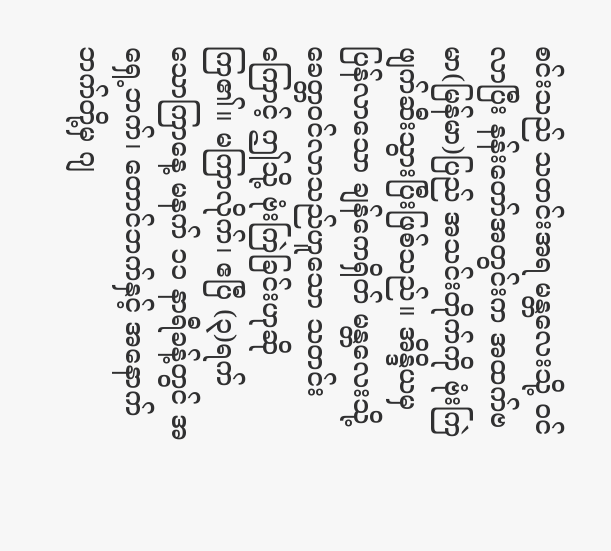စင်းသည် သတင်းအရ မန္တလေးသို့ ဝင်လာပြီး နန်းတော်အတွင်းက အထက်ဗမာ(မြန်မာ)ပြည် အသင်းတိုက်ကို ဗုံးကြဲဖျက်ဆီးသွားပြီးဖြစ်သည်။ အိန္ဒိယမှ ပြန်လာသော ချန်ကေရှိတ် မန္တလေးသို့ ခေတ္တဝင်လာသည်ဟူသော သတင်းကြောင့် ဤသို့ ဗုံးကြဲခြင်းဟုဆို
ကြ၏။ မကြာလိုက်၊ ဧပြီ (၃)ရက် သောကြာနေ့ မနက် ၁၁ နာရီခန့်တွင် အရှေ့ဘက်၊ တောင်ဘက်နှင့် အနောက်ဘက်တို့မှ ဂျ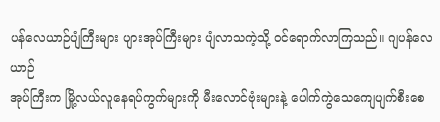ပန်လေယာဉ်ပျံကြီးများ ပျားအုပ်ကြီးများ ပျံလာသကဲ့သို့ ဝင်ရောက်လာကြသည်။ ဂျပန်လေယာဉ်
အုပ်ကြီးက မြို့လယ်လူနေရပ်ကွက်များကို မီးလောင်ဗုံးများနဲ့ ပေါက်ကွဲသေကျေပျက်စီးစေ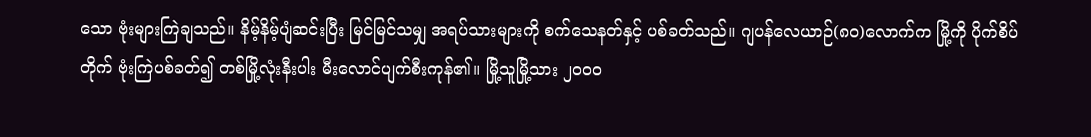သော ဗုံးများကြဲချသည်။ နိမ့်နိမ့်ပျံဆင်းပြီး မြင်မြင်သမျှ အရပ်သားများကို စက်သေနတ်နှင့် ပစ်ခတ်သည်။ ဂျပန်လေယာဉ်(၈ဝ)လောက်က မြို့ကို ပိုက်စိပ်တိုက် ဗုံးကြဲပစ်ခတ်၍ တစ်မြို့လုံးနီးပါး မီးလောင်ပျက်စီးကုန်၏။ မြို့သူမြို့သား ၂ဝဝဝ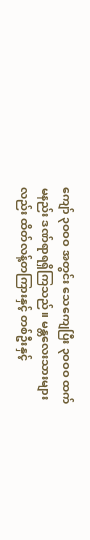ကျော် ၃ဝဝဝ အတွင်း သေကျေပြီး ၃ဝဝဝ ထက်မနည်း ဒဏ်ရာရရှိကြသည်။ မန္တလေးသားများလည်း ထိတ်လန့်တကြားနှင့် တစ်ဦးနှင့်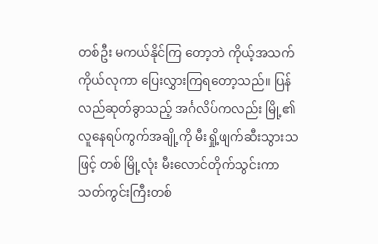တစ်ဦး မကယ်နိုင်ကြ တော့ဘဲ ကိုယ့်အသက်ကိုယ်လုကာ ပြေးလွှားကြရတော့သည်။ ပြန်လည်ဆုတ်ခွာသည့် အင်္ဂလိပ်ကလည်း မြို့၏ လူနေရပ်ကွက်အချို့ကို မီးရှို့ဖျက်ဆီးသွားသဖြင့် တစ် မြို့လုံး မီးလောင်တိုက်သွင်းကာ သတ်ကွင်းကြီးတစ်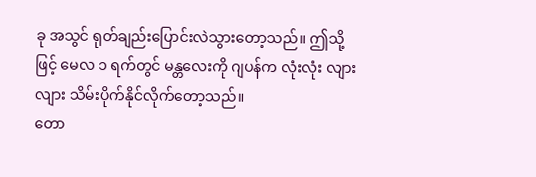ခု အသွင် ရုတ်ချည်းပြောင်းလဲသွားတော့သည်။ ဤသို့ ဖြင့် မေလ ၁ ရက်တွင် မန္တလေးကို ဂျပန်က လုံးလုံး လျားလျား သိမ်းပိုက်နိုင်လိုက်တော့သည်။
တော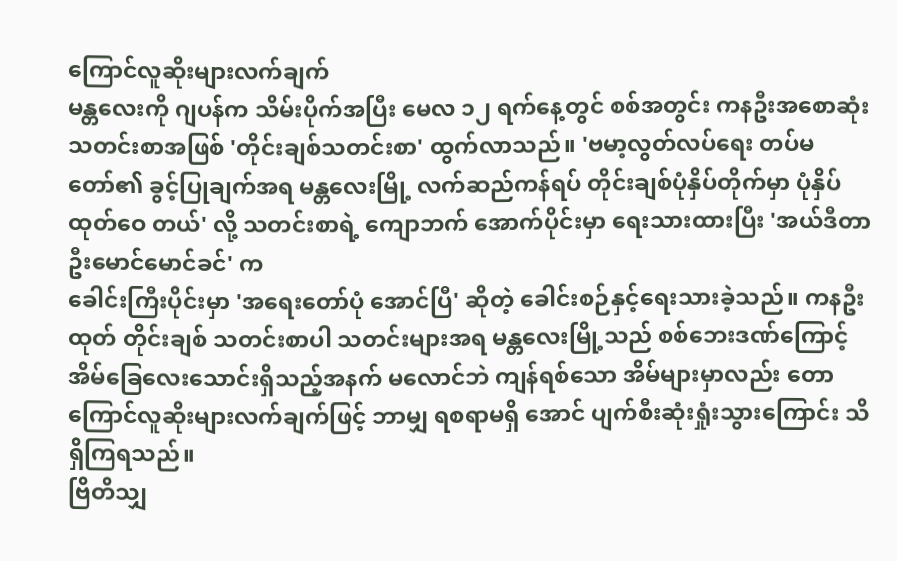ကြောင်လူဆိုးများလက်ချက်
မန္တလေးကို ဂျပန်က သိမ်းပိုက်အပြီး မေလ ၁၂ ရက်နေ့တွင် စစ်အတွင်း ကနဦးအစောဆုံးသတင်းစာအဖြစ် 'တိုင်းချစ်သတင်းစာ' ထွက်လာသည်။ 'ဗမာ့လွတ်လပ်ရေး တပ်မတော်၏ ခွင့်ပြုချက်အရ မန္တလေးမြို့ လက်ဆည်ကန်ရပ် တိုင်းချစ်ပုံနှိပ်တိုက်မှာ ပုံနှိပ်ထုတ်ဝေ တယ်' လို့ သတင်းစာရဲ့ ကျောဘက် အောက်ပိုင်းမှာ ရေးသားထားပြီး 'အယ်ဒီတာ ဦးမောင်မောင်ခင်' က
ခေါင်းကြီးပိုင်းမှာ 'အရေးတော်ပုံ အောင်ပြီ' ဆိုတဲ့ ခေါင်းစဉ်နှင့်ရေးသားခဲ့သည်။ ကနဦးထုတ် တိုင်းချစ် သတင်းစာပါ သတင်းများအရ မန္တလေးမြို့သည် စစ်ဘေးဒဏ်ကြောင့် အိမ်ခြေလေးသောင်းရှိသည့်အနက် မလောင်ဘဲ ကျန်ရစ်သော အိမ်များမှာလည်း တော ကြောင်လူဆိုးများလက်ချက်ဖြင့် ဘာမျှ ရစရာမရှိ အောင် ပျက်စီးဆုံးရှုံးသွားကြောင်း သိရှိကြရသည်။
ဗြိတိသျှ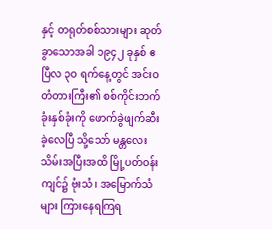နှင့် တရုတ်စစ်သားများ ဆုတ်ခွာသောအခါ ၁၉၄၂ ခုနှစ် ဧပြီလ ၃ဝ ရက်နေ့တွင် အင်းဝတံတားကြီး၏ စစ်ကိုင်းဘက်ခုံးနှစ်ခုံးကို ဖောက်ခွဲဖျက်ဆီးခဲ့လေပြီ သို့သော် မန္တလေးသိမ်းအပြီးအထိ မြို့ပတ်ဝန်းကျင်၌ ဗုံးသံ၊ အမြောက်သံများ ကြားနေရကြရ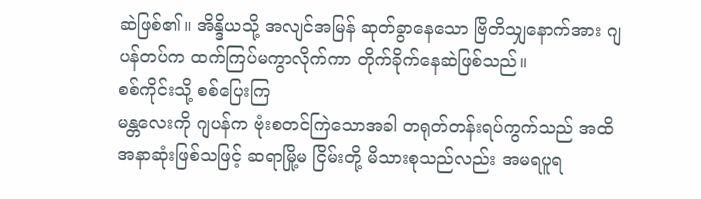ဆဲဖြစ်၏။ အိန္ဒိယသို့ အလျင်အမြန် ဆုတ်ခွာနေသော ဗြိတိသျှနောက်အား ဂျပန်တပ်က ထက်ကြပ်မကွာလိုက်ကာ တိုက်ခိုက်နေဆဲဖြစ်သည်။
စစ်ကိုင်းသို့ စစ်ပြေးကြ
မန္တလေးကို ဂျပန်က ဗုံးစတင်ကြဲသောအခါ တရုတ်တန်းရပ်ကွက်သည် အထိအနာဆုံးဖြစ်သဖြင့် ဆရာမြို့မ ငြိမ်းတို့ မိသားစုသည်လည်း အမရပူရ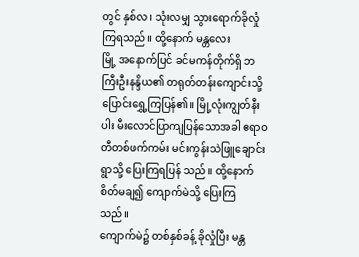တွင် နှစ်လ၊ သုံးလမျှ သွားရောက်ခိုလှုံကြရသည်။ ထို့နောက် မန္တလေး
မြို့ အနောက်ပြင် ခင်မကန်တိုက်ရှိ ဘကြီးဦးနန္ဒိယ၏ တရုတ်တန်းကျောင်းသို့ ပြောင်းရွှေ့ကြပြန်၏။ မြို့လုံးကျွတ်နီးပါး မီးလောင်ပြာကျပြန်သောအခါ ဧရာဝတီတစ်ဖက်ကမ်း မင်းကွန်းသဲဖြူချောင်းရွာသို့ ပြေးကြရပြန် သည်။ ထို့နောက် စိတ်မချ၍ ကျောက်မဲသို့ ပြေးကြ သည်။
ကျောက်မဲ၌ တစ်နှစ်ခန့် ခိုလှုံပြီး မန္တ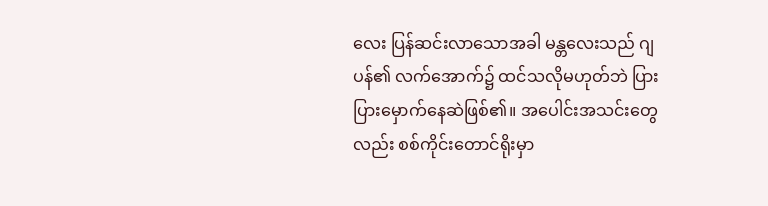လေး ပြန်ဆင်းလာသောအခါ မန္တလေးသည် ဂျပန်၏ လက်အောက်၌ ထင်သလိုမဟုတ်ဘဲ ပြားပြားမှောက်နေဆဲဖြစ်၏။ အပေါင်းအသင်းတွေလည်း စစ်ကိုင်းတောင်ရိုးမှာ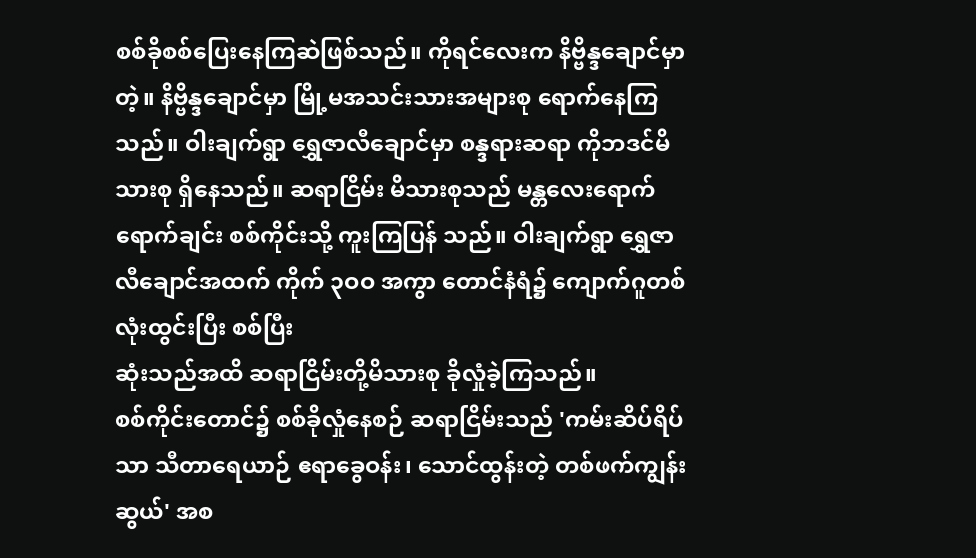စစ်ခိုစစ်ပြေးနေကြဆဲဖြစ်သည်။ ကိုရင်လေးက နိဗ္ဗိန္ဒချောင်မှာတဲ့။ နိဗ္ဗိန္ဒချောင်မှာ မြို့မအသင်းသားအများစု ရောက်နေကြသည်။ ဝါးချက်ရွာ ရွှေဇာလီချောင်မှာ စန္ဒရားဆရာ ကိုဘဒင်မိသားစု ရှိနေသည်။ ဆရာငြိမ်း မိသားစုသည် မန္တလေးရောက်ရောက်ချင်း စစ်ကိုင်းသို့ ကူးကြပြန် သည်။ ဝါးချက်ရွာ ရွှေဇာလီချောင်အထက် ကိုက် ၃ဝဝ အကွာ တောင်နံရံ၌ ကျောက်ဂူတစ်လုံးထွင်းပြီး စစ်ပြီး
ဆုံးသည်အထိ ဆရာငြိမ်းတို့မိသားစု ခိုလှုံခဲ့ကြသည်။
စစ်ကိုင်းတောင်၌ စစ်ခိုလှုံနေစဉ် ဆရာငြိမ်းသည် 'ကမ်းဆိပ်ရိပ်သာ သီတာရေယာဉ် ဧရာခွေဝန်း၊ သောင်ထွန်းတဲ့ တစ်ဖက်ကျွန်းဆွယ်' အစ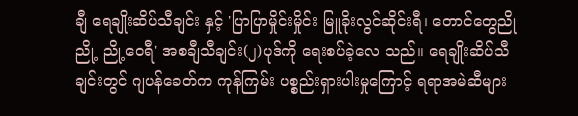ချီ ရေချိုးဆိပ်သီချင်း နှင့် 'ပြာပြာမှိုင်းမှိုင်း မြူခိုးလွင်ဆိုင်းရီ၊ တောင်တွေညို ညို့ ညို့ဝေရီ' အစချီသီချင်း(၂)ပုဒ်ကို ရေးစပ်ခဲ့လေ သည်။ ရေချိုးဆိပ်သီချင်းတွင် ဂျပန်ခေတ်က ကုန်ကြမ်း ပစ္စည်းရှားပါးမှုကြောင့် ရရာအမဲဆီများ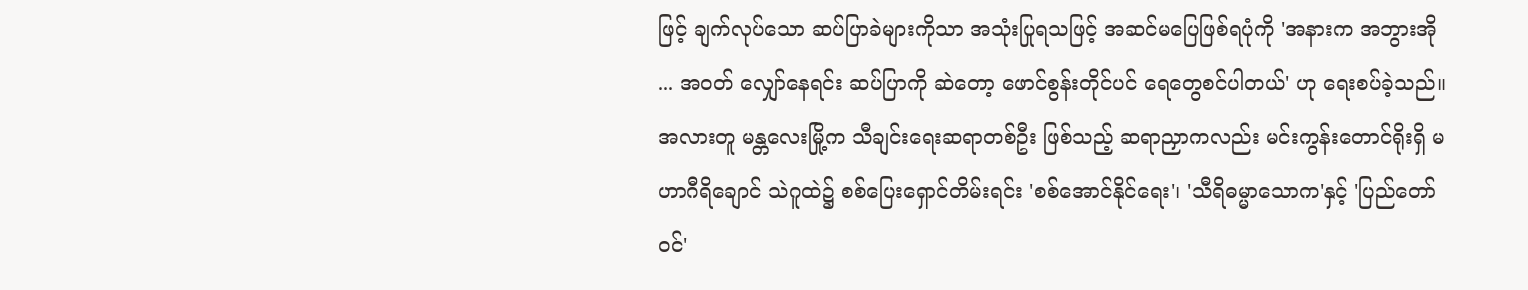ဖြင့် ချက်လုပ်သော ဆပ်ပြာခဲများကိုသာ အသုံးပြုရသဖြင့် အဆင်မပြေဖြစ်ရပုံကို 'အနားက အဘွားအို ... အဝတ် လျှော်နေရင်း ဆပ်ပြာကို ဆဲတော့ ဖောင်စွန်းတိုင်ပင် ရေတွေစင်ပါတယ်' ဟု ရေးစပ်ခဲ့သည်။
အလားတူ မန္တလေးမြို့က သီချင်းရေးဆရာတစ်ဦး ဖြစ်သည့် ဆရာညှာကလည်း မင်းကွန်းတောင်ရိုးရှိ မဟာဂီရိချောင် သဲဂူထဲ၌ စစ်ပြေးရှောင်တိမ်းရင်း 'စစ်အောင်နိုင်ရေး'၊ 'သီရိဓမ္မာသောက'နှင့် 'ပြည်တော်ဝင်'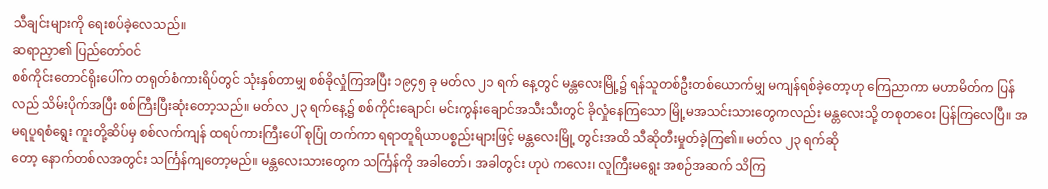သီချင်းများကို ရေးစပ်ခဲ့လေသည်။
ဆရာညှာ၏ ပြည်တော်ဝင်
စစ်ကိုင်းတောင်ရိုးပေါ်က တရုတ်စံကားရိပ်တွင် သုံးနှစ်တာမျှ စစ်ခိုလှုံကြအပြီး ၁၉၄၅ ခု မတ်လ ၂၁ ရက် နေ့တွင် မန္တလေးမြို့၌ ရန်သူတစ်ဦးတစ်ယောက်မျှ မကျန်ရစ်ခဲ့တော့ဟု ကြေညာကာ မဟာမိတ်က ပြန်လည် သိမ်းပိုက်အပြီး စစ်ကြီးပြီးဆုံးတော့သည်။ မတ်လ ၂၃ ရက်နေ့၌ စစ်ကိုင်းချောင်၊ မင်းကွန်းချောင်အသီးသီးတွင် ခိုလှုံနေကြသော မြို့မအသင်းသားတွေကလည်း မန္တလေးသို့ တစုတဝေး ပြန်ကြလေပြီ။ အမရပူရစံရွေး ကူးတို့ဆိပ်မှ စစ်လက်ကျန် ထရပ်ကားကြီးပေါ် စုပြုံ တက်ကာ ရရာတူရိယာပစ္စည်းများဖြင့် မန္တလေးမြို့ တွင်းအထိ သီဆိုတီးမှုတ်ခဲ့ကြ၏။ မတ်လ ၂၃ ရက်ဆို
တော့ နောက်တစ်လအတွင်း သင်္ကြန်ကျတော့မည်။ မန္တလေးသားတွေက သင်္ကြန်ကို အခါတော်၊ အခါတွင်း ဟုပဲ ကလေး၊ လူကြီးမရွေး အစဉ်အဆက် သိကြ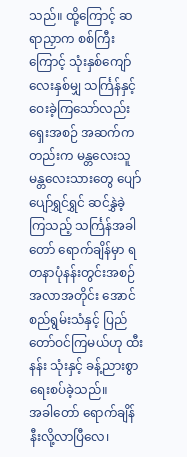သည်။ ထို့ကြောင့် ဆရာညှာက စစ်ကြီးကြောင့် သုံးနှစ်ကျော် လေးနှစ်မျှ သင်္ကြန်နှင့် ဝေးခဲ့ကြသော်လည်း ရှေးအစဉ် အဆက်ကတည်းက မန္တလေးသူ မန္တလေးသားတွေ ပျော်ပျော်ရွှင်ရွှင် ဆင်နွှဲခဲ့ကြသည့် သင်္ကြန်အခါတော် ရောက်ချိန်မှာ ရတနာပုံနန်းတွင်းအစဉ်အလာအတိုင်း အောင်စည်ရွမ်းသံနှင့် ပြည်တော်ဝင်ကြမယ်ဟု ထီးနန်း သုံးနှင့် ခန့်ညားစွာရေးစပ်ခဲ့သည်။
အခါတော် ရောက်ချိန် နီးလို့လာပြီလေ၊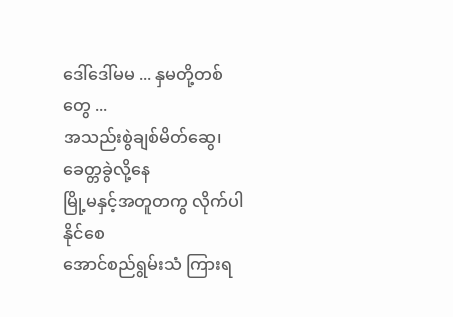ဒေါ်ဒေါ်မမ ... နှမတို့တစ်တွေ ...
အသည်းစွဲချစ်မိတ်ဆွေ၊ ခေတ္တခွဲလို့နေ
မြို့မနှင့်အတူတကွ လိုက်ပါနိုင်စေ
အောင်စည်ရွမ်းသံ ကြားရ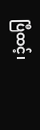ပြီထင့်၊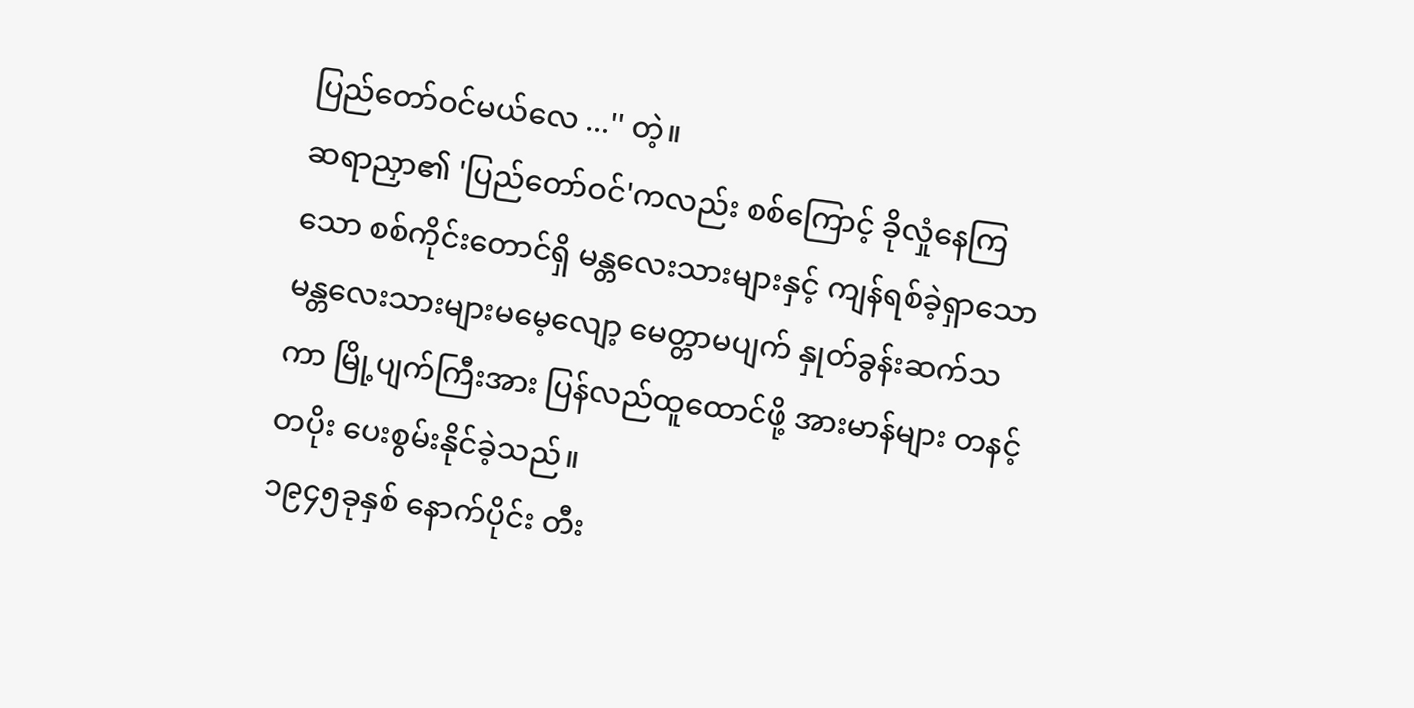ပြည်တော်ဝင်မယ်လေ ...'' တဲ့။
ဆရာညှာ၏ 'ပြည်တော်ဝင်'ကလည်း စစ်ကြောင့် ခိုလှုံနေကြသော စစ်ကိုင်းတောင်ရှိ မန္တလေးသားများနှင့် ကျန်ရစ်ခဲ့ရှာသော မန္တလေးသားများမမေ့လျော့ မေတ္တာမပျက် နှုတ်ခွန်းဆက်သကာ မြို့ပျက်ကြီးအား ပြန်လည်ထူထောင်ဖို့ အားမာန်များ တနင့်တပိုး ပေးစွမ်းနိုင်ခဲ့သည်။
၁၉၄၅ခုနှစ် နောက်ပိုင်း တီး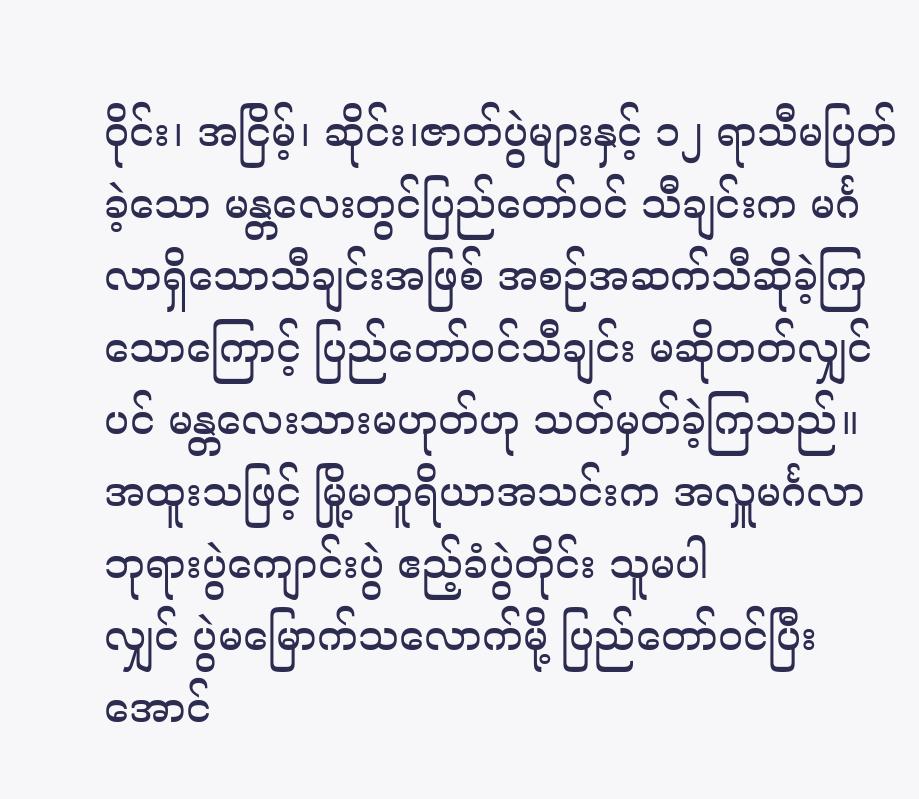ဝိုင်း၊ အငြိမ့်၊ ဆိုင်း၊ဇာတ်ပွဲများနှင့် ၁၂ ရာသီမပြတ်ခဲ့သော မန္တလေးတွင်ပြည်တော်ဝင် သီချင်းက မင်္ဂလာရှိသောသီချင်းအဖြစ် အစဉ်အဆက်သီဆိုခဲ့ကြသောကြောင့် ပြည်တော်ဝင်သီချင်း မဆိုတတ်လျှင်ပင် မန္တလေးသားမဟုတ်ဟု သတ်မှတ်ခဲ့ကြသည်။ အထူးသဖြင့် မြို့မတူရိယာအသင်းက အလှူမင်္ဂလာ ဘုရားပွဲကျောင်းပွဲ ဧည့်ခံပွဲတိုင်း သူမပါ
လျှင် ပွဲမမြောက်သလောက်မို့ ပြည်တော်ဝင်ပြီး အောင်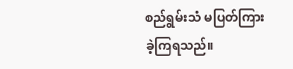စည်ရွမ်းသံ မပြတ်ကြားခဲ့ကြရသည်။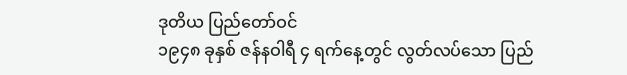ဒုတိယ ပြည်တော်ဝင်
၁၉၄၈ ခုနှစ် ဇန်နဝါရီ ၄ ရက်နေ့တွင် လွတ်လပ်သော ပြည်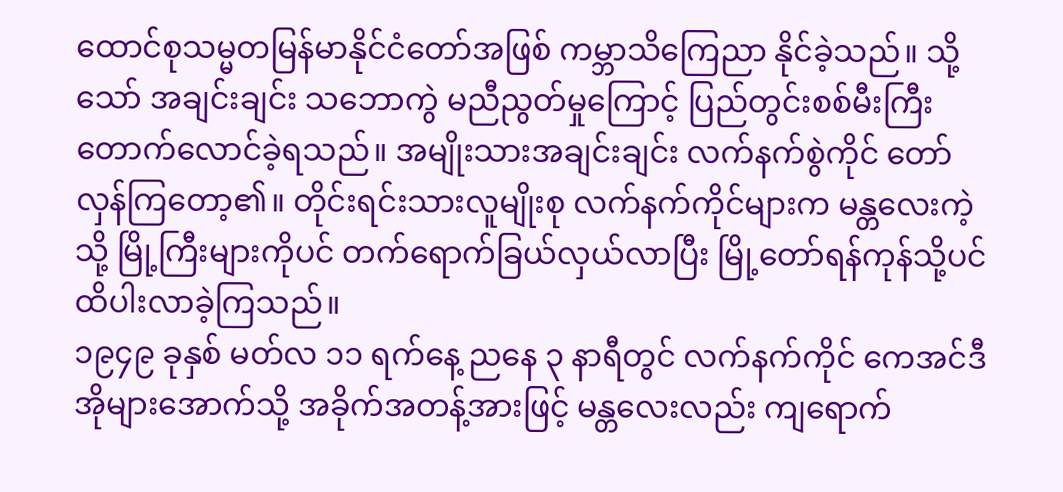ထောင်စုသမ္မတမြန်မာနိုင်ငံတော်အဖြစ် ကမ္ဘာသိကြေညာ နိုင်ခဲ့သည်။ သို့သော် အချင်းချင်း သဘောကွဲ မညီညွတ်မှုကြောင့် ပြည်တွင်းစစ်မီးကြီး တောက်လောင်ခဲ့ရသည်။ အမျိုးသားအချင်းချင်း လက်နက်စွဲကိုင် တော်လှန်ကြတော့၏။ တိုင်းရင်းသားလူမျိုးစု လက်နက်ကိုင်များက မန္တလေးကဲ့သို့ မြို့ကြီးများကိုပင် တက်ရောက်ခြယ်လှယ်လာပြီး မြို့တော်ရန်ကုန်သို့ပင် ထိပါးလာခဲ့ကြသည်။
၁၉၄၉ ခုနှစ် မတ်လ ၁၁ ရက်နေ့ ညနေ ၃ နာရီတွင် လက်နက်ကိုင် ကေအင်ဒီအိုများအောက်သို့ အခိုက်အတန့်အားဖြင့် မန္တလေးလည်း ကျရောက်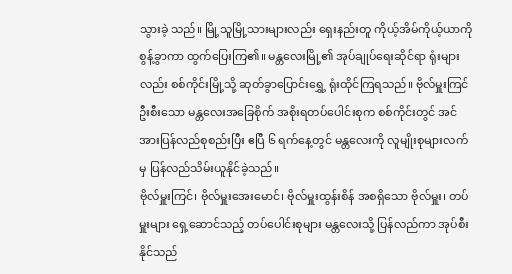သွားခဲ့ သည်။ မြို့သူမြို့သားများလည်း ရှေးနည်းတူ ကိုယ့်အိမ်ကိုယ့်ယာကို စွန့်ခွာကာ ထွက်ပြေးကြ၏။ မန္တလေးမြို့၏ အုပ်ချုပ်ရေးဆိုင်ရာ ရုံးများလည်း စစ်ကိုင်းမြို့သို့ ဆုတ်ခွာပြောင်းရွှေ့ ရုံးထိုင်ကြရသည်။ ဗိုလ်မှူးကြင်ဦးစီးသော မန္တလေးအခြေစိုက် အစိုးရတပ်ပေါင်းစုက စစ်ကိုင်းတွင် အင်အားပြန်လည်စုစည်းပြီး ဧပြီ ၆ ရက်နေ့တွင် မန္တလေးကို လူမျိုးစုများလက်မှ ပြန်လည်သိမ်းယူနိုင်ခဲ့သည်။
ဗိုလ်မှူးကြင်၊ ဗိုလ်မှူးအေးမောင်၊ ဗိုလ်မှူးထွန်းစိန် အစရှိသော ဗိုလ်မှူး၊ တပ်မှူးများ ရှေ့ဆောင်သည့် တပ်ပေါင်းစုများ မန္တလေးသို့ ပြန်လည်ကာ အုပ်စီးနိုင်သည်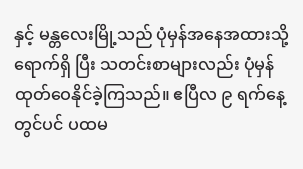နှင့် မန္တလေးမြို့သည် ပုံမှန်အနေအထားသို့ ရောက်ရှိ ပြီး သတင်းစာများလည်း ပုံမှန်ထုတ်ဝေနိုင်ခဲ့ကြသည်။ ဧပြီလ ၉ ရက်နေ့တွင်ပင် ပထမ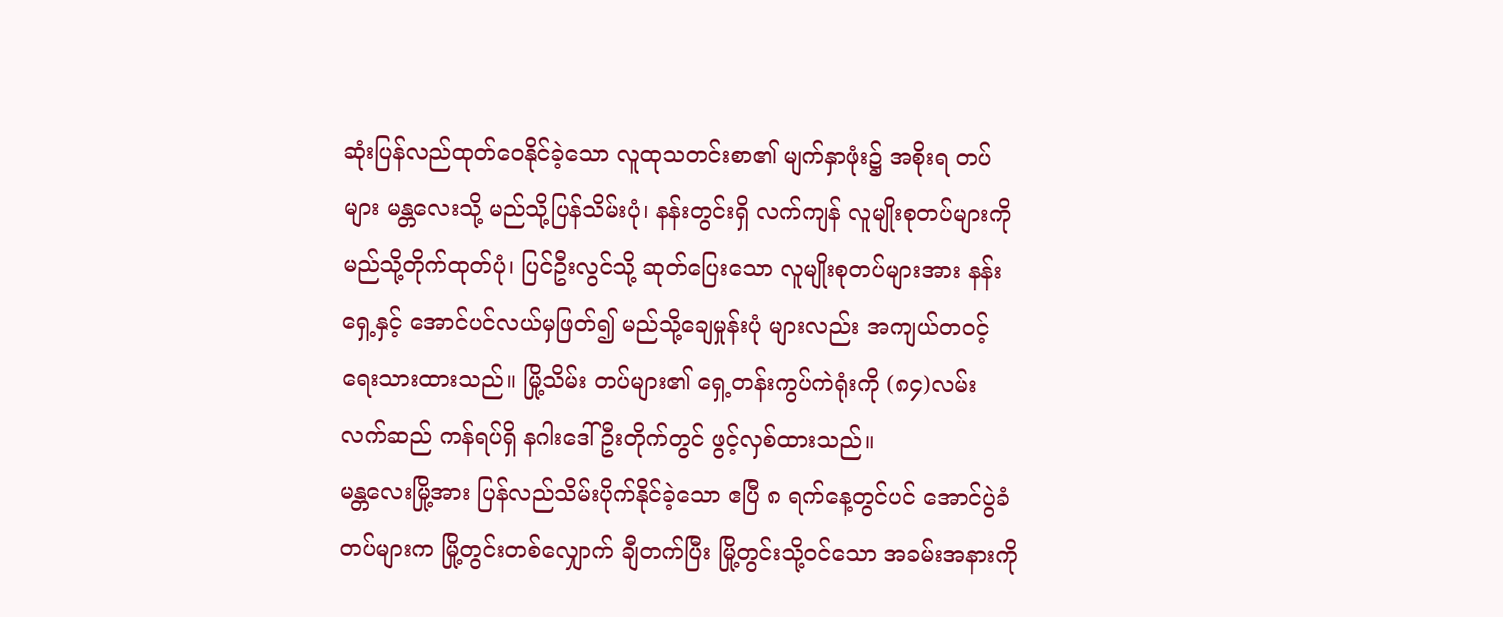ဆုံးပြန်လည်ထုတ်ဝေနိုင်ခဲ့သော လူထုသတင်းစာ၏ မျက်နှာဖုံး၌ အစိုးရ တပ်များ မန္တလေးသို့ မည်သို့ပြန်သိမ်းပုံ၊ နန်းတွင်းရှိ လက်ကျန် လူမျိုးစုတပ်များကို မည်သို့တိုက်ထုတ်ပုံ၊ ပြင်ဦးလွင်သို့ ဆုတ်ပြေးသော လူမျိုးစုတပ်များအား နန်းရှေ့နှင့် အောင်ပင်လယ်မှဖြတ်၍ မည်သို့ချေမှုန်းပုံ များလည်း အကျယ်တဝင့် ရေးသားထားသည်။ မြို့သိမ်း တပ်များ၏ ရှေ့တန်းကွပ်ကဲရုံးကို (၈၄)လမ်း လက်ဆည် ကန်ရပ်ရှိ နဂါးဒေါ်ဦးတိုက်တွင် ဖွင့်လှစ်ထားသည်။
မန္တလေးမြို့အား ပြန်လည်သိမ်းပိုက်နိုင်ခဲ့သော ဧပြီ ၈ ရက်နေ့တွင်ပင် အောင်ပွဲခံတပ်များက မြို့တွင်းတစ်လျှောက် ချီတက်ပြီး မြို့တွင်းသို့ဝင်သော အခမ်းအနားကို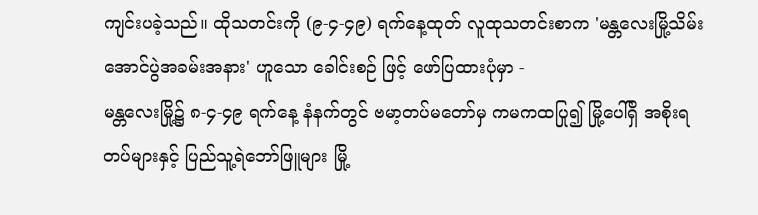ကျင်းပခဲ့သည်။ ထိုသတင်းကို (၉-၄-၄၉) ရက်နေ့ထုတ် လူထုသတင်းစာက 'မန္တလေးမြို့သိမ်း အောင်ပွဲအခမ်းအနား' ဟူသော ခေါင်းစဉ် ဖြင့် ဖော်ပြထားပုံမှာ -
မန္တလေးမြို့၌ ၈-၄-၄၉ ရက်နေ့ နံနက်တွင် ဗမာ့တပ်မတော်မှ ကမကထပြု၍ မြို့ပေါ်ရှိ အစိုးရတပ်များနှင့် ပြည်သူ့ရဲဘော်ဖြူများ မြို့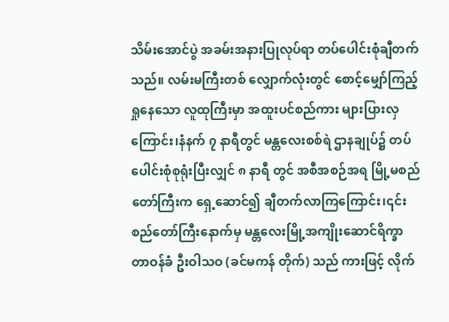သိမ်းအောင်ပွဲ အခမ်းအနားပြုလုပ်ရာ တပ်ပေါင်းစုံချီတက်သည်။ လမ်းမကြီးတစ် လျှောက်လုံးတွင် စောင့်မျှော်ကြည့်ရှုနေသော လူထုကြီးမှာ အထူးပင်စည်ကား များပြားလှကြောင်း၊နံနက် ၇ နာရီတွင် မန္တလေးစစ်ရဲ ဌာနချုပ်၌ တပ်ပေါင်းစုံစုရုံးပြီးလျှင် ၈ နာရီ တွင် အစီအစဉ်အရ မြို့မစည်တော်ကြီးက ရှေ့ဆောင်၍ ချီတက်လာကြကြောင်း၊၎င်းစည်တော်ကြီးနောက်မှ မန္တလေးမြို့အကျိုးဆောင်ရိက္ခာတာဝန်ခံ ဦးဝါသဝ (ခင်မကန် တိုက်) သည် ကားဖြင့် လိုက်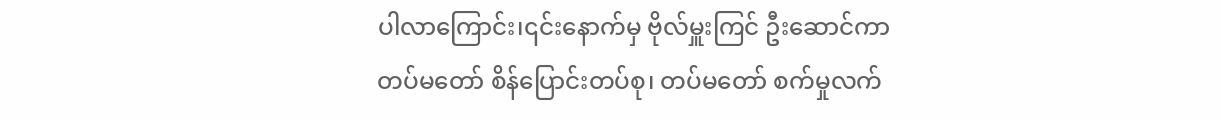ပါလာကြောင်း၊၎င်းနောက်မှ ဗိုလ်မှူးကြင် ဦးဆောင်ကာ တပ်မတော် စိန်ပြောင်းတပ်စု၊ တပ်မတော် စက်မှုလက်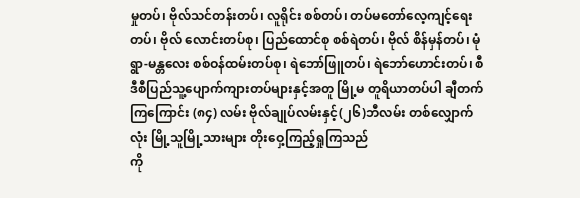မှုတပ်၊ ဗိုလ်သင်တန်းတပ်၊ လူရိုင်း စစ်တပ်၊ တပ်မတော်လေ့ကျင့်ရေးတပ်၊ ဗိုလ် လောင်းတပ်စု၊ ပြည်ထောင်စု စစ်ရဲတပ်၊ ဗိုလ် စိန်မှန်တပ်၊ မုံရွာ-မန္တလေး စစ်ဝန်ထမ်းတပ်စု၊ ရဲဘော်ဖြူတပ်၊ ရဲဘော်ဟောင်းတပ်၊ စီဒီစီပြည်သူ့ပျောက်ကျားတပ်များနှင့်အတူ မြို့မ တူရိယာတပ်ပါ ချီတက်ကြကြောင်း (၈၄) လမ်း ဗိုလ်ချုပ်လမ်းနှင့်(၂၆)ဘီလမ်း တစ်လျှောက်လုံး မြို့သူမြို့သားများ တိုးဝှေ့ကြည့်ရှုကြသည်
ကို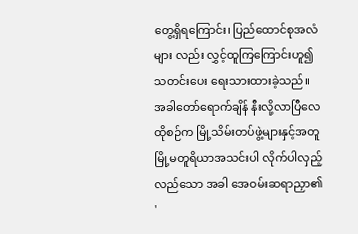တွေ့ရှိရကြောင်း၊ ပြည်ထောင်စုအလံများ လည်း လွှင့်ထူကြကြောင်းဟူ၍ သတင်းပေး ရေးသားထားခဲ့သည်။
အခါတော်ရောက်ချိန် နီးလို့လာပြီလေ
ထိုစဉ်က မြို့သိမ်းတပ်ဖွဲ့များနှင့်အတူ မြို့မတူရိယာအသင်းပါ လိုက်ပါလှည့်လည်သော အခါ အေဝမ်းဆရာညှာ၏ '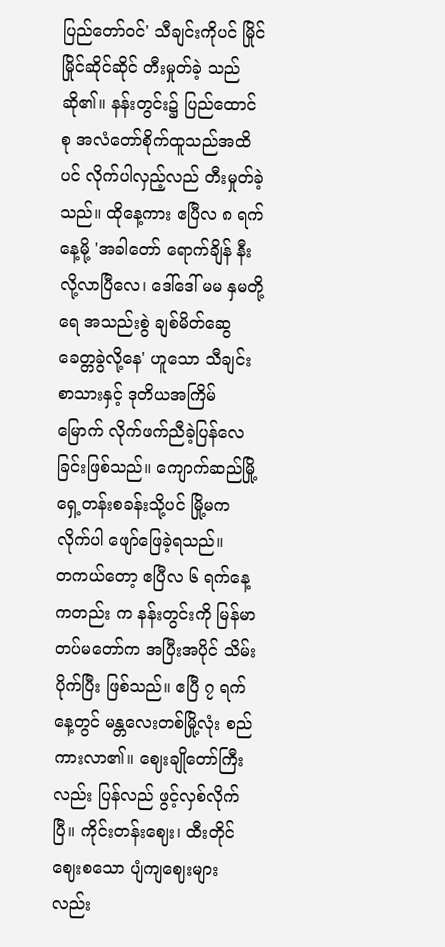ပြည်တော်ဝင်' သီချင်းကိုပင် မြိုင်မြိုင်ဆိုင်ဆိုင် တီးမှုတ်ခဲ့ သည်ဆို၏။ နန်းတွင်း၌ ပြည်ထောင်စု အလံတော်စိုက်ထူသည်အထိပင် လိုက်ပါလှည့်လည် တီးမှုတ်ခဲ့သည်။ ထိုနေ့ကား ဧပြီလ ၈ ရက်နေ့မို့ 'အခါတော် ရောက်ချိန် နီးလို့လာပြီလေ၊ ဒေါ်ဒေါ် မမ နှမတို့ရေ အသည်းစွဲ ချစ်မိတ်ဆွေ ခေတ္တခွဲလို့နေ' ဟူသော သီချင်း စာသားနှင့် ဒုတိယအကြိမ်မြောက် လိုက်ဖက်ညီခဲ့ပြန်လေခြင်းဖြစ်သည်။ ကျောက်ဆည်မြို့ ရှေ့တန်းစခန်းသို့ပင် မြို့မက လိုက်ပါ ဖျော်ဖြေခဲ့ရသည်။
တကယ်တော့ ဧပြီလ ၆ ရက်နေ့ကတည်း က နန်းတွင်းကို မြန်မာတပ်မတော်က အပြီးအပိုင် သိမ်းပိုက်ပြီး ဖြစ်သည်။ ဧပြီ ၇ ရက်နေ့တွင် မန္တလေးတစ်မြို့လုံး စည်ကားလာ၏။ ဈေးချိုတော်ကြီးလည်း ပြန်လည် ဖွင့်လှစ်လိုက်
ပြီ။ ကိုင်းတန်းဈေး၊ ထီးတိုင်ဈေးစသော ပျံကျဈေးများလည်း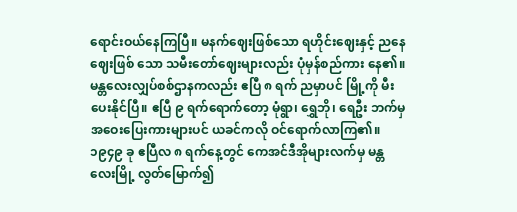ရောင်းဝယ်နေကြပြီ။ မနက်ဈေးဖြစ်သော ရဟိုင်းဈေးနှင့် ညနေဈေးဖြစ် သော သမီးတော်ဈေးများလည်း ပုံမှန်စည်ကား နေ၏။ မန္တလေးလျှပ်စစ်ဌာနကလည်း ဧပြီ ၈ ရက် ညမှာပင် မြို့ကို မီးပေးနိုင်ပြီ။ ဧပြီ ၉ ရက်ရောက်တော့ မုံရွာ၊ ရွှေဘို၊ ရေဦး ဘက်မှ အဝေးပြေးကားများပင် ယခင်ကလို ဝင်ရောက်လာကြ၏။ ၁၉၄၉ ခု ဧပြီလ ၈ ရက်နေ့တွင် ကေအင်ဒီအိုများလက်မှ မန္တလေးမြို့ လွတ်မြောက်၍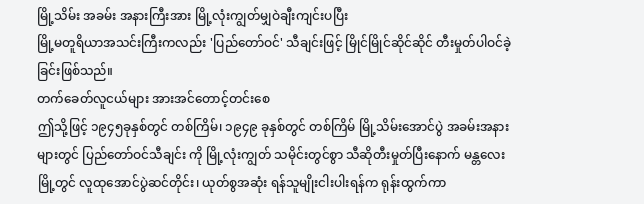မြို့သိမ်း အခမ်း အနားကြီးအား မြို့လုံးကျွတ်မျှဝဲချီးကျင်းပပြီး
မြို့မတူရိယာအသင်းကြီးကလည်း 'ပြည်တော်ဝင်' သီချင်းဖြင့် မြိုင်မြိုင်ဆိုင်ဆိုင် တီးမှုတ်ပါဝင်ခဲ့ခြင်းဖြစ်သည်။
တက်ခေတ်လူငယ်များ အားအင်တောင့်တင်းစေ
ဤသို့ဖြင့် ၁၉၄၅ခုနှစ်တွင် တစ်ကြိမ်၊ ၁၉၄၉ ခုနှစ်တွင် တစ်ကြိမ် မြို့သိမ်းအောင်ပွဲ အခမ်းအနားများတွင် ပြည်တော်ဝင်သီချင်း ကို မြို့လုံးကျွတ် သမိုင်းတွင်စွာ သီဆိုတီးမှုတ်ပြီးနောက် မန္တလေးမြို့တွင် လူထုအောင်ပွဲဆင်တိုင်း၊ ယုတ်စွအဆုံး ရန်သူမျိုးငါးပါးရန်က ရုန်းထွက်ကာ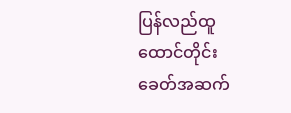ပြန်လည်ထူထောင်တိုင်း ခေတ်အဆက်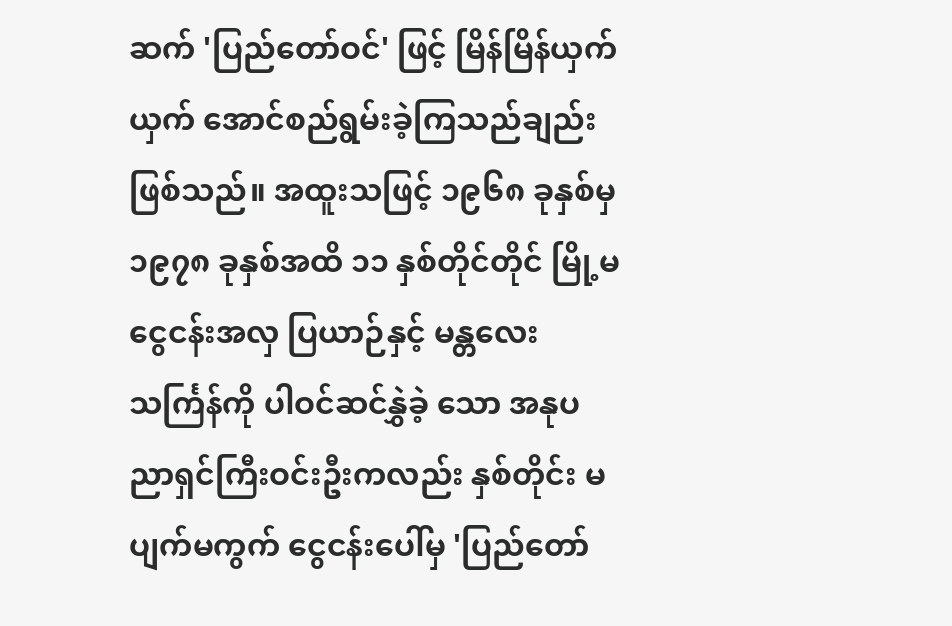ဆက် 'ပြည်တော်ဝင်' ဖြင့် မြိန်မြိန်ယှက်ယှက် အောင်စည်ရွမ်းခဲ့ကြသည်ချည်း ဖြစ်သည်။ အထူးသဖြင့် ၁၉၆၈ ခုနှစ်မှ ၁၉၇၈ ခုနှစ်အထိ ၁၁ နှစ်တိုင်တိုင် မြို့မငွေငန်းအလှ ပြယာဉ်နှင့် မန္တလေးသင်္ကြန်ကို ပါဝင်ဆင်နွှဲခဲ့ သော အနုပညာရှင်ကြီးဝင်းဦးကလည်း နှစ်တိုင်း မပျက်မကွက် ငွေငန်းပေါ်မှ 'ပြည်တော်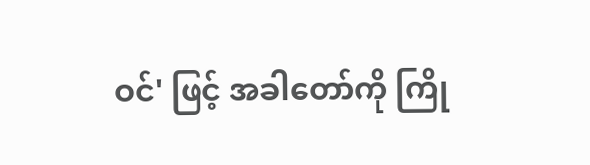ဝင်' ဖြင့် အခါတော်ကို ကြို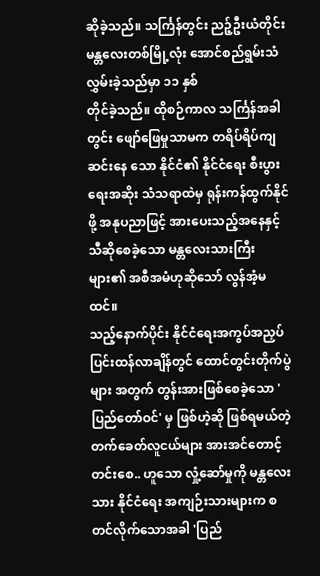ဆိုခဲ့သည်။ သင်္ကြန်တွင်း ညဉ့်ဦးယံတိုင်း မန္တလေးတစ်မြို့လုံး အောင်စည်ရွမ်းသံလွှမ်းခဲ့သည်မှာ ၁၁ နှစ်
တိုင်ခဲ့သည်။ ထိုစဉ်ကာလ သင်္ကြန်အခါတွင်း ဖျော်ဖြေမှုသာမက တရိပ်ရိပ်ကျဆင်းနေ သော နိုင်ငံ၏ နိုင်ငံရေး စီးပွားရေးအဆိုး သံသရာထဲမှ ရုန်းကန်ထွက်နိုင်ဖို့ အနုပညာဖြင့် အားပေးသည့်အနေနှင့် သီဆိုစေခဲ့သော မန္တလေးသားကြီးများ၏ အစီအမံဟုဆိုသော် လွန်အံ့မထင်။
သည့်နောက်ပိုင်း နိုင်ငံရေးအကွပ်အညှပ် ပြင်းထန်လာချိန်တွင် ထောင်တွင်းတိုက်ပွဲများ အတွက် တွန်းအားဖြစ်စေခဲ့သော 'ပြည်တော်ဝင်' မှ ဖြစ်ဟဲ့ဆို ဖြစ်ရမယ်တဲ့ တက်ခေတ်လူငယ်များ အားအင်တောင့်တင်းစေ.. ဟူသော လှုံ့ဆော်မှုကို မန္တလေးသား နိုင်ငံရေး အကျဉ်းသားများက စတင်လိုက်သောအခါ 'ပြည်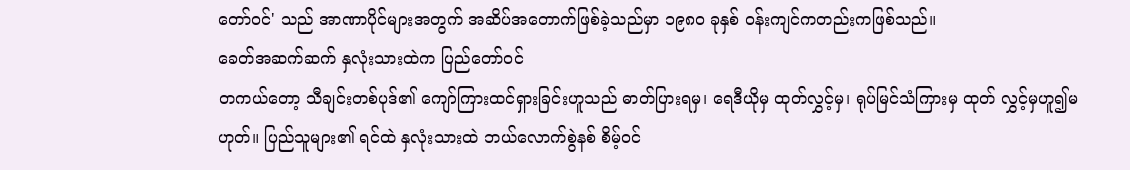တော်ဝင်' သည် အာဏာပိုင်များအတွက် အဆိပ်အတောက်ဖြစ်ခဲ့သည်မှာ ၁၉၈ဝ ခုနှစ် ဝန်းကျင်ကတည်းကဖြစ်သည်။
ခေတ်အဆက်ဆက် နှလုံးသားထဲက ပြည်တော်ဝင်
တကယ်တော့ သီချင်းတစ်ပုဒ်၏ ကျော်ကြားထင်ရှားခြင်းဟူသည် ဓာတ်ပြားရမှ၊ ရေဒီယိုမှ ထုတ်လွှင့်မှ၊ ရုပ်မြင်သံကြားမှ ထုတ် လွှင့်မှဟူ၍မဟုတ်။ ပြည်သူများ၏ ရင်ထဲ နှလုံးသားထဲ ဘယ်လောက်စွဲနစ် စိမ့်ဝင်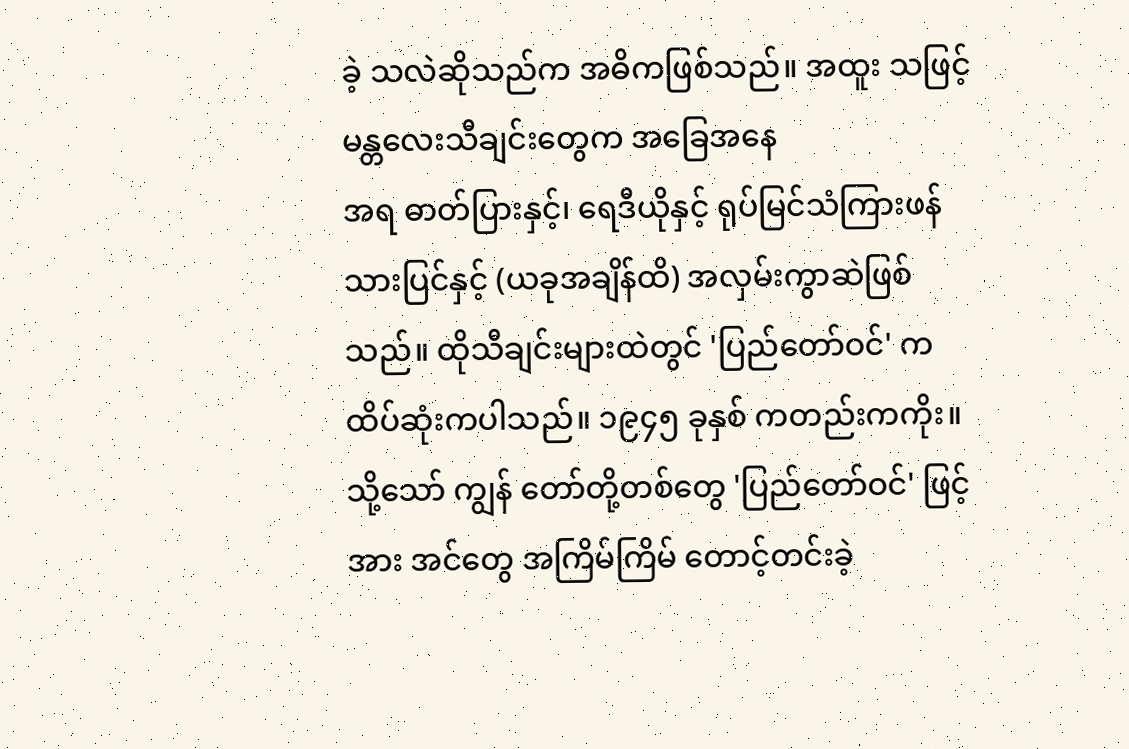ခဲ့ သလဲဆိုသည်က အဓိကဖြစ်သည်။ အထူး သဖြင့် မန္တလေးသီချင်းတွေက အခြေအနေ
အရ ဓာတ်ပြားနှင့်၊ ရေဒီယိုနှင့် ရုပ်မြင်သံကြားဖန်သားပြင်နှင့် (ယခုအချိန်ထိ) အလှမ်းကွာဆဲဖြစ်သည်။ ထိုသီချင်းများထဲတွင် 'ပြည်တော်ဝင်' က ထိပ်ဆုံးကပါသည်။ ၁၉၄၅ ခုနှစ် ကတည်းကကိုး။ သို့သော် ကျွန် တော်တို့တစ်တွေ 'ပြည်တော်ဝင်' ဖြင့် အား အင်တွေ အကြိမ်ကြိမ် တောင့်တင်းခဲ့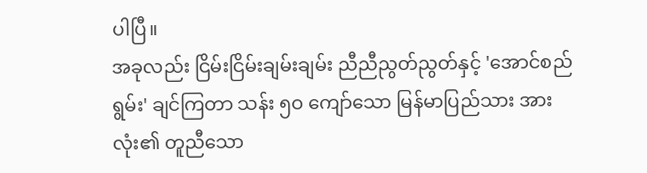ပါပြီ။
အခုလည်း ငြိမ်းငြိမ်းချမ်းချမ်း ညီညီညွတ်ညွတ်နှင့် 'အောင်စည်ရွမ်း' ချင်ကြတာ သန်း ၅ဝ ကျော်သော မြန်မာပြည်သား အား လုံး၏ တူညီသော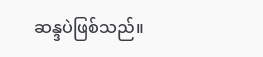ဆန္ဒပဲဖြစ်သည်။